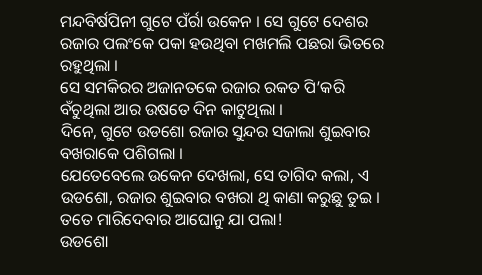ମନ୍ଦବିର୍ଷପିନୀ ଗୁଟେ ପଁର୍ରା ଉକେନ । ସେ ଗୁଟେ ଦେଶର ରଜାର ପଲଂକେ ପକା ହଉଥିବା ମଖମଲି ପଛରା ଭିତରେ ରହୁଥିଲା ।
ସେ ସମକିରର ଅଜାନତକେ ରଜାର ରକତ ପି’କରି ବଁଚୁଥିଲା ଆର ଉଷତେ ଦିନ କାଟୁଥିଲା ।
ଦିନେ, ଗୁଟେ ଉଡଶୋ ରଜାର ସୁନ୍ଦର ସଜାଲା ଶୁଇବାର ବଖରାକେ ପଶିଗଲା ।
ଯେତେବେଲେ ଉକେନ ଦେଖଲା, ସେ ତାଗିଦ କଲା, ଏ ଉଡଶୋ, ରଜାର ଶୁଇବାର ବଖରା ଥି କାଣା କରୁଛୁ ତୁଇ । ତତେ ମାରିଦେବାର ଆଘୋନୁ ଯା ପଲା!
ଉଡଶୋ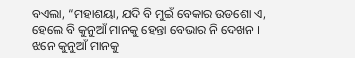ବଏଲା, “ମହାଶୟା, ଯଦି ବି ମୁଇଁ ବେକାର ଉଡଶୋ ଏ, ହେଲେ ବି କୁନୁଆଁ ମାନକୁ ହେନ୍ତା ବେଭାର ନି ଦେଖନ । ଝନେ କୁନୁଆଁ ମାନକୁ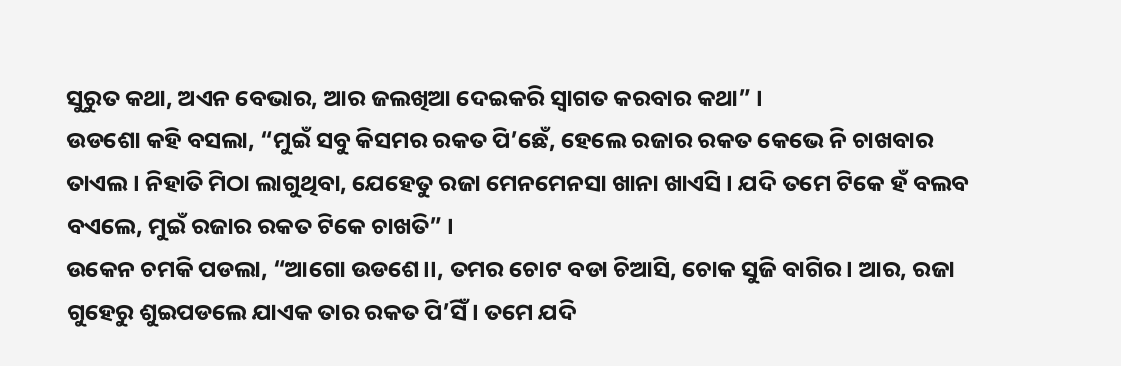ସୁରୁତ କଥା, ଅଏନ ବେଭାର, ଆର ଜଲଖିଆ ଦେଇକରି ସ୍ୱାଗତ କରବାର କଥା” ।
ଉଡଶୋ କହି ବସଲା, “ମୁଇଁ ସବୁ କିସମର ରକତ ପି’ଛେଁ, ହେଲେ ରଜାର ରକତ କେଭେ ନି ଚାଖବାର ତାଏଲ । ନିହାତି ମିଠା ଲାଗୁଥିବା, ଯେହେତୁ ରଜା ମେନମେନସା ଖାନା ଖାଏସି । ଯଦି ତମେ ଟିକେ ହଁ ବଲବ ବଏଲେ, ମୁଇଁ ରଜାର ରକତ ଟିକେ ଚାଖତି” ।
ଉକେନ ଚମକି ପଡଲା, “ଆଗୋ ଉଡଶେ।।, ତମର ଚୋଟ ବଡା ଚିଆସି, ଚୋକ ସୁଜି ବାଗିର । ଆର, ରଜା ଗୁହେରୁ ଶୁଇପଡଲେ ଯାଏକ ତାର ରକତ ପି’ସିଁ । ତମେ ଯଦି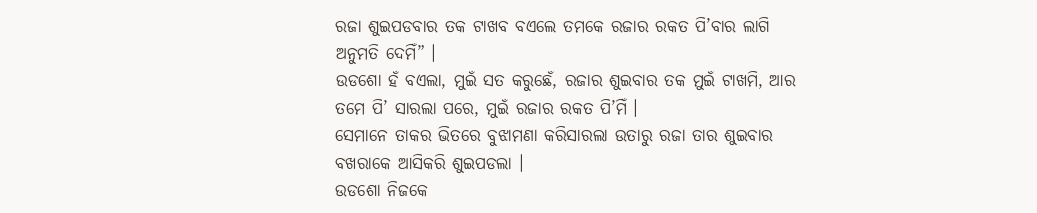ରଜା ଶୁଇପଡବାର ତକ ଟାଖବ ବଏଲେ ତମକେ ରଜାର ରକତ ପି’ବାର ଲାଗି ଅନୁମତି ଦେମିଁ” ।
ଉଡଶୋ ହଁ ବଏଲା, ମୁଇଁ ସତ କରୁଛେଁ, ରଜାର ଶୁଇବାର ତକ ମୁଇଁ ଟାଖମି, ଆର ତମେ ପି’ ସାରଲା ପରେ, ମୁଇଁ ରଜାର ରକତ ପି’ମିଁ ।
ସେମାନେ ତାକର ଭିତରେ ବୁଝାମଣା କରିସାରଲା ଉତାରୁ ରଜା ତାର ଶୁଇବାର ବଖରାକେ ଆସିକରି ଶୁଇପଡଲା ।
ଉଡଶୋ ନିଜକେ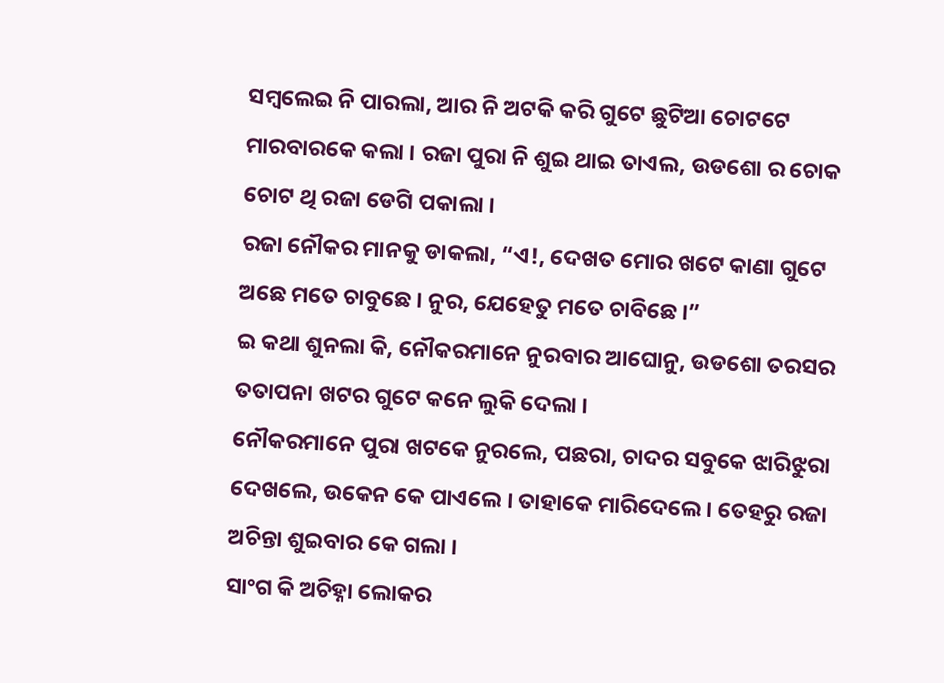ସମ୍ବଲେଇ ନି ପାରଲା, ଆର ନି ଅଟକି କରି ଗୁଟେ ଛୁଟିଆ ଚୋଟଟେ ମାରବାରକେ କଲା । ରଜା ପୁରା ନି ଶୁଇ ଥାଇ ତାଏଲ, ଉଡଶୋ ର ଚୋକ ଚୋଟ ଥି ରଜା ଡେଗି ପକାଲା ।
ରଜା ନୌକର ମାନକୁ ଡାକଲା, “ଏ!, ଦେଖତ ମୋର ଖଟେ କାଣା ଗୁଟେ ଅଛେ ମତେ ଚାବୁଛେ । ନୁର, ଯେହେତୁ ମତେ ଚାବିଛେ ।”
ଇ କଥା ଶୁନଲା କି, ନୌକରମାନେ ନୁରବାର ଆଘୋନୁ, ଉଡଶୋ ତରସର ତତାପନା ଖଟର ଗୁଟେ କନେ ଲୁକି ଦେଲା ।
ନୌକରମାନେ ପୁରା ଖଟକେ ନୁରଲେ, ପଛରା, ଚାଦର ସବୁକେ ଝାରିଝୁରା ଦେଖଲେ, ଉକେନ କେ ପାଏଲେ । ତାହାକେ ମାରିଦେଲେ । ତେହରୁ ରଜା ଅଚିନ୍ତା ଶୁଇବାର କେ ଗଲା ।
ସାଂଗ କି ଅଚିହ୍ନା ଲୋକର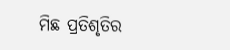ମିଛ ପ୍ରତିଶୃତିର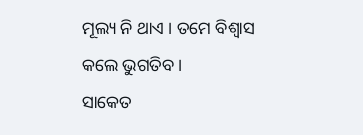ମୂଲ୍ୟ ନି ଥାଏ । ତମେ ବିଶ୍ୱାସ କଲେ ଭୁଗତିବ ।
ସାକେତ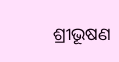ଶ୍ରୀଭୂଷଣ